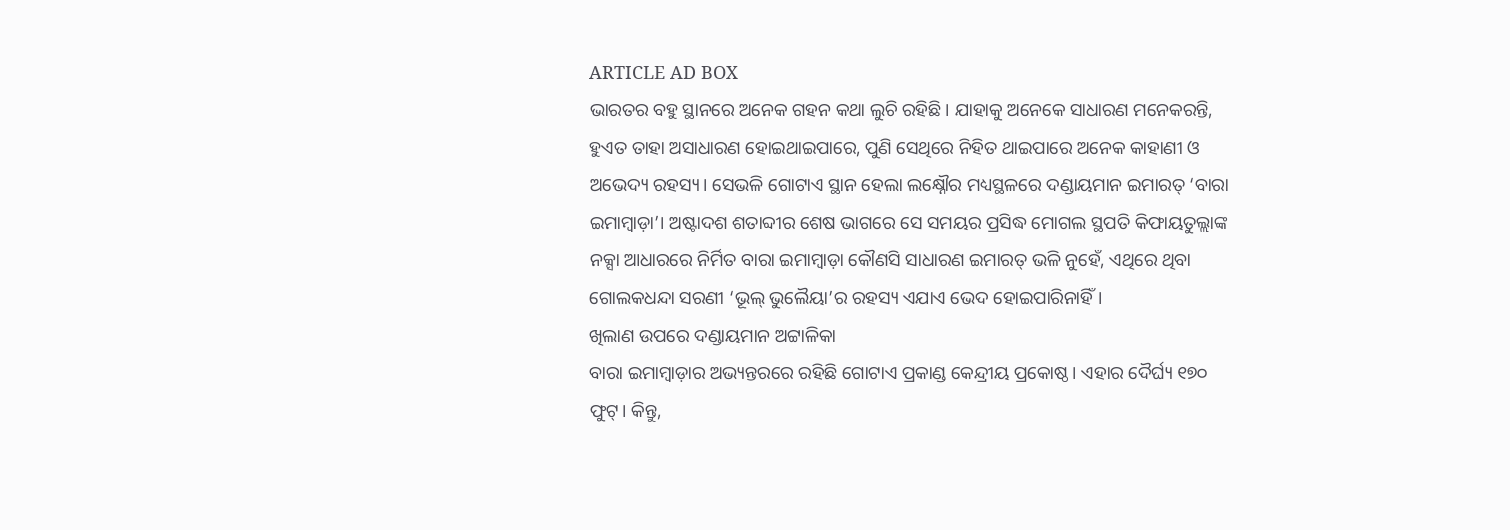ARTICLE AD BOX
ଭାରତର ବହୁ ସ୍ଥାନରେ ଅନେକ ଗହନ କଥା ଲୁଚି ରହିଛି। ଯାହାକୁ ଅନେକେ ସାଧାରଣ ମନେକରନ୍ତି, ହୁଏତ ତାହା ଅସାଧାରଣ ହୋଇଥାଇପାରେ, ପୁଣି ସେଥିରେ ନିହିତ ଥାଇପାରେ ଅନେକ କାହାଣୀ ଓ ଅଭେଦ୍ୟ ରହସ୍ୟ। ସେଭଳି ଗୋଟାଏ ସ୍ଥାନ ହେଲା ଲକ୍ଷ୍ନୌର ମଧ୍ୟସ୍ଥଳରେ ଦଣ୍ଡାୟମାନ ଇମାରତ୍ ‘ବାରା ଇମାମ୍ବାଡ଼ା’। ଅଷ୍ଟାଦଶ ଶତାବ୍ଦୀର ଶେଷ ଭାଗରେ ସେ ସମୟର ପ୍ରସିଦ୍ଧ ମୋଗଲ ସ୍ଥପତି କିଫାୟତୁଲ୍ଲାଙ୍କ ନକ୍ସା ଆଧାରରେ ନିର୍ମିତ ବାରା ଇମାମ୍ବାଡ଼ା କୌଣସି ସାଧାରଣ ଇମାରତ୍ ଭଳି ନୁହେଁ, ଏଥିରେ ଥିବା ଗୋଲକଧନ୍ଦା ସରଣୀ ‘ଭୂଲ୍ ଭୁଲୈୟା’ର ରହସ୍ୟ ଏଯାଏ ଭେଦ ହୋଇପାରିନାହିଁ।
ଖିଲାଣ ଉପରେ ଦଣ୍ଡାୟମାନ ଅଟ୍ଟାଳିକା
ବାରା ଇମାମ୍ବାଡ଼ାର ଅଭ୍ୟନ୍ତରରେ ରହିଛି ଗୋଟାଏ ପ୍ରକାଣ୍ଡ କେନ୍ଦ୍ରୀୟ ପ୍ରକୋଷ୍ଠ। ଏହାର ଦୈର୍ଘ୍ୟ ୧୭୦ ଫୁଟ୍। କିନ୍ତୁ,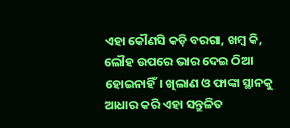ଏହା କୌଣସି କଡ଼ି ବରଗା, ଖମ୍ବ କି, ଲୌହ ଉପରେ ଭାର ଦେଇ ଠିଆ ହୋଇନାହିଁ। ଖିଲାଣ ଓ ଫାଙ୍କା ସ୍ଥାନକୁ ଆଧାର କରି ଏହା ସନ୍ତୁଳିତ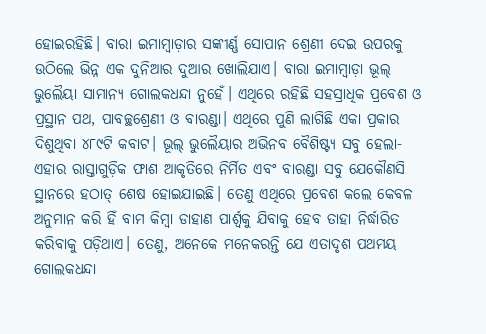ହୋଇରହିଛି। ବାରା ଇମାମ୍ବାଡ଼ାର ସଙ୍କୀର୍ଣ୍ଣ ସୋପାନ ଶ୍ରେଣୀ ଦେଇ ଉପରକୁ ଉଠିଲେ ଭିନ୍ନ ଏକ ଦୁନିଆର ଦୁଆର ଖୋଲିଯାଏ। ବାରା ଇମାମ୍ବାଡ଼ା ଭୂଲ୍ ଭୁଲୈୟା ସାମାନ୍ୟ ଗୋଲକଧନ୍ଦା ନୁହେଁ। ଏଥିରେ ରହିଛି ସହସ୍ରାଧିକ ପ୍ରବେଶ ଓ ପ୍ରସ୍ଥାନ ପଥ, ପାବଚ୍ଛଶ୍ରେଣୀ ଓ ବାରଣ୍ଡା। ଏଥିରେ ପୁଣି ଲାଗିଛି ଏକା ପ୍ରକାର ଦିଶୁଥିବା ୪୮୯ଟି କବାଟ। ଭୂଲ୍ ଭୁଲୈୟାର ଅଭିନବ ବୈଶିଷ୍ଟ୍ୟ ସବୁ ହେଲା- ଏହାର ରାସ୍ତାଗୁଡ଼ିକ ଫାଶ ଆକୃତିରେ ନିର୍ମିତ ଏବଂ ବାରଣ୍ଡା ସବୁ ଯେକୌଣସି ସ୍ଥାନରେ ହଠାତ୍ ଶେଷ ହୋଇଯାଇଛି। ତେଣୁ ଏଥିରେ ପ୍ରବେଶ କଲେ କେବଳ ଅନୁମାନ କରି ହିଁ ବାମ କିମ୍ବା ଡାହାଣ ପାର୍ଶ୍ବକୁ ଯିବାକୁ ହେବ ତାହା ନିର୍ଦ୍ଧାରିତ କରିବାକୁ ପଡ଼ିଥାଏ। ତେଣୁ, ଅନେକେ ମନେକରନ୍ତି ଯେ ଏତାଦୃଶ ପଥମୟ ଗୋଲକଧନ୍ଦା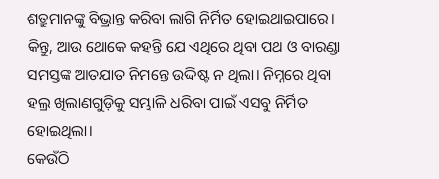ଶତ୍ରୁମାନଙ୍କୁ ବିଭ୍ରାନ୍ତ କରିବା ଲାଗି ନିର୍ମିତ ହୋଇଥାଇପାରେ। କିନ୍ତୁ, ଆଉ ଥୋକେ କହନ୍ତି ଯେ ଏଥିରେ ଥିବା ପଥ ଓ ବାରଣ୍ଡା ସମସ୍ତଙ୍କ ଆତଯାତ ନିମନ୍ତେ ଉଦ୍ଦିଷ୍ଟ ନ ଥିଲା। ନିମ୍ନରେ ଥିବା ହଲ୍ର ଖିଲାଣଗୁଡ଼ିକୁ ସମ୍ଭାଳି ଧରିବା ପାଇଁ ଏସବୁ ନିର୍ମିତ ହୋଇଥିଲା।
କେଉଁଠି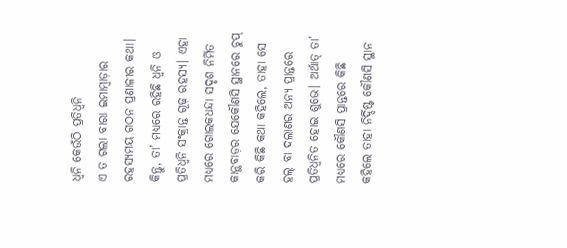ଧ୍ବନି କେଉଁଠି ପ୍ରତିଧ୍ବନି
ଏ ତ ଗଲା ବାରା ଇମାମ୍ବାଡ଼ାର ରହସ୍ୟମୟ ଗଠନ ପ୍ରଣାଳୀର କଥା। କିନ୍ତୁ, ତା’ ମଧ୍ୟରେ ରହିଛି ଧ୍ବନି ଓ ପ୍ରତିଧ୍ବନି ସଂକ୍ରାନ୍ତ ଗୂଢ଼ ରହସ୍ୟ। ଏହା ମଧ୍ୟରେ ଗୋଲକଧନ୍ଦା ସଦୃଶ ନିର୍ମିତ କାନ୍ଥବାଡ଼ର ଯେକୌଣସି ସ୍ଥାନରେ ଚୁପ୍ କରି କିଛି କଥା କହିଲେ, ତାହା ସେ ହଲ୍ ବା ଦଲାଣର ଅନ୍ୟ ପ୍ରାନ୍ତରେ ପ୍ରତିଧ୍ବନିତ ହୋଇ ଶୁଭେ। ଅର୍ଥାତ୍ ତା’ ମଧ୍ୟରେ କୌଣସି ପ୍ରାନ୍ତରେ କିଛି କହିଲେ ତାହା ନିର୍ଦ୍ଦିଷ୍ଟ କୌଣସି ସ୍ଥାନ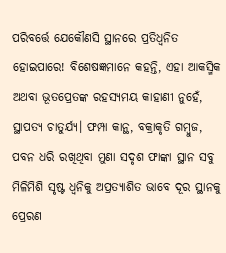ପରିବର୍ତ୍ତେ ଯେକୌଣସି ସ୍ଥାନରେ ପ୍ରତିଧ୍ବନିତ ହୋଇପାରେ! ବିଶେଷଜ୍ଞମାନେ କହନ୍ତି, ଏହା ଆକସ୍ମିକ ଅଥବା ଭୂତପ୍ରେତଙ୍କ ରହସ୍ୟମୟ କାହାଣୀ ନୁହେଁ, ସ୍ଥାପତ୍ୟ ଚାତୁର୍ଯ୍ୟ। ଫମ୍ପା କାନ୍ଥ, ବକ୍ରାକୃତି ଗମ୍ବୁଜ, ପବନ ଧରି ରଖିଥିବା ମୁଣା ସଦୃଶ ଫାଙ୍କା ସ୍ଥାନ ସବୁ ମିଳିମିଶି ସୃଷ୍ଟ ଧ୍ବନିକୁ ଅପ୍ରତ୍ୟାଶିତ ଭାବେ ଦୂର ସ୍ଥାନକୁ ପ୍ରେରଣ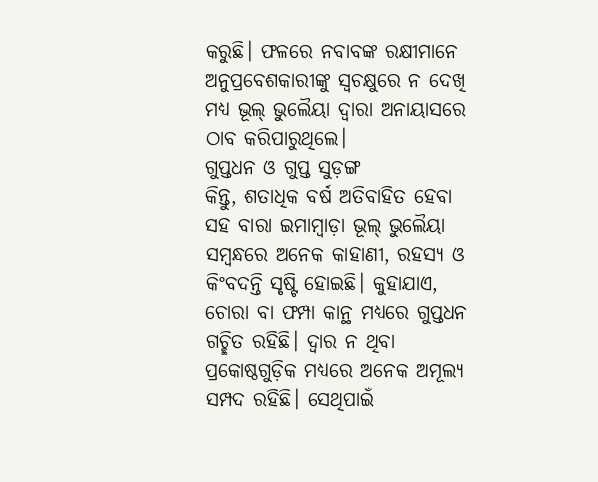କରୁଛି। ଫଳରେ ନବାବଙ୍କ ରକ୍ଷୀମାନେ ଅନୁପ୍ରବେଶକାରୀଙ୍କୁ ସ୍ବଚକ୍ଷୁରେ ନ ଦେଖି ମଧ୍ୟ ଭୂଲ୍ ଭୁଲୈୟା ଦ୍ବାରା ଅନାୟାସରେ ଠାବ କରିପାରୁଥିଲେ।
ଗୁପ୍ତଧନ ଓ ଗୁପ୍ତ ସୁଡ଼ଙ୍ଗ
କିନ୍ତୁ, ଶତାଧିକ ବର୍ଷ ଅତିବାହିତ ହେବା ସହ ବାରା ଇମାମ୍ବାଡ଼ା ଭୂଲ୍ ଭୁଲୈୟା ସମ୍ବନ୍ଧରେ ଅନେକ କାହାଣୀ, ରହସ୍ୟ ଓ କିଂବଦନ୍ତି ସୃଷ୍ଟି ହୋଇଛି। କୁହାଯାଏ, ଚୋରା ବା ଫମ୍ପା କାନ୍ଥ ମଧ୍ୟରେ ଗୁପ୍ତଧନ ଗଚ୍ଛିତ ରହିଛି। ଦ୍ବାର ନ ଥିବା ପ୍ରକୋଷ୍ଠଗୁଡ଼ିକ ମଧ୍ୟରେ ଅନେକ ଅମୂଲ୍ୟ ସମ୍ପଦ ରହିଛି। ସେଥିପାଇଁ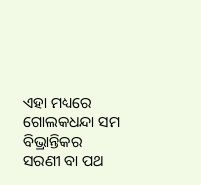ଏହା ମଧ୍ୟରେ ଗୋଲକଧନ୍ଦା ସମ ବିଭ୍ରାନ୍ତିକର ସରଣୀ ବା ପଥ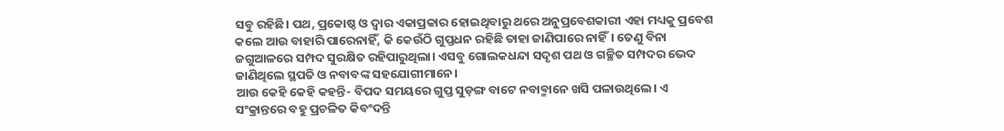ସବୁ ରହିଛି। ପଥ, ପ୍ରକୋଷ୍ଠ ଓ ଦ୍ବାର ଏକାପ୍ରକାର ହୋଇଥିବାରୁ ଥରେ ଅନୁପ୍ରବେଶକାରୀ ଏହା ମଧ୍ୟକୁ ପ୍ରବେଶ କଲେ ଆଉ ବାହାରି ପାରେନାହିଁ, କି କେଉଁଠି ଗୁପ୍ତଧନ ରହିଛି ତାହା ଜାଣିପାରେ ନାହିଁ। ତେଣୁ ବିନା ଜଗୁଆଳରେ ସମ୍ପଦ ସୁରକ୍ଷିତ ରହିପାରୁଥିଲା। ଏସବୁ ଗୋଲକଧନ୍ଦା ସଦୃଶ ପଥ ଓ ଗଚ୍ଛିତ ସମ୍ପଦର ଭେଦ ଜାଣିଥିଲେ ସ୍ଥପତି ଓ ନବାବଙ୍କ ସହଯୋଗୀମାନେ।
ଆଉ କେହି କେହି କହନ୍ତି- ବିପଦ ସମୟରେ ଗୁପ୍ତ ସୁଡ଼ଙ୍ଗ ବାଟେ ନବାବ୍ମାନେ ଖସି ପଳାଉଥିଲେ। ଏ ସଂକ୍ରାନ୍ତରେ ବହୁ ପ୍ରଚଳିତ କିବଂଦନ୍ତି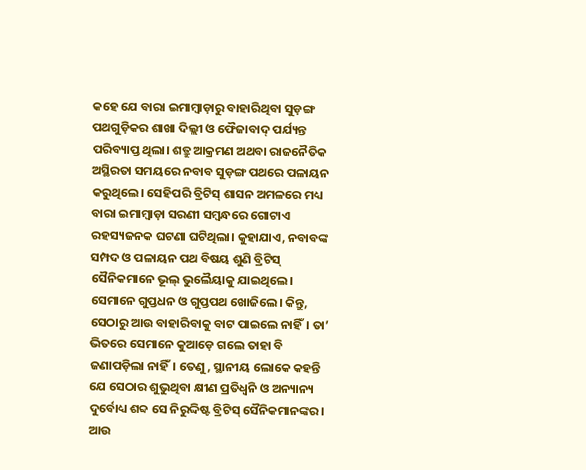କହେ ଯେ ବାରା ଇମାମ୍ବାଡ଼ାରୁ ବାହାରିଥିବା ସୁଡ଼ଙ୍ଗ ପଥଗୁଡ଼ିକର ଶାଖା ଦିଲ୍ଲୀ ଓ ଫୈଜାବାଦ୍ ପର୍ଯ୍ୟନ୍ତ ପରିବ୍ୟାପ୍ତ ଥିଲା। ଶତ୍ରୁ ଆକ୍ରମଣ ଅଥବା ରାଜନୈତିକ ଅସ୍ଥିରତା ସମୟରେ ନବାବ ସୁଡ଼ଙ୍ଗ ପଥରେ ପଳାୟନ କରୁଥିଲେ। ସେହିପରି ବ୍ରିଟିସ୍ ଶାସନ ଅମଳରେ ମଧ୍ୟ ବାରା ଇମାମ୍ବାଡ଼ା ସରଣୀ ସମ୍ବନ୍ଧରେ ଗୋଟାଏ ରହସ୍ୟଜନକ ଘଟଣା ଘଟିଥିଲା। କୁହାଯାଏ, ନବାବଙ୍କ ସମ୍ପଦ ଓ ପଳାୟନ ପଥ ବିଷୟ ଶୁଣି ବ୍ରିଟିସ୍ ସୈନିକମାନେ ଭୂଲ୍ ଭୁଲୈୟାକୁ ଯାଇଥିଲେ। ସେମାନେ ଗୁପ୍ତଧନ ଓ ଗୁପ୍ତପଥ ଖୋଜିଲେ। କିନ୍ତୁ, ସେଠାରୁ ଆଉ ବାହାରିବାକୁ ବାଟ ପାଇଲେ ନାହିଁ। ତା’ ଭିତରେ ସେମାନେ କୁଆଡ଼େ ଗଲେ ତାହା ବି ଜଣାପଡ଼ିଲା ନାହିଁ। ତେଣୁ, ସ୍ଥାନୀୟ ଲୋକେ କହନ୍ତି ଯେ ସେଠାର ଶୁଭୁଥିବା କ୍ଷୀଣ ପ୍ରତିଧ୍ବନି ଓ ଅନ୍ୟାନ୍ୟ ଦୁର୍ବୋଧ୍ୟ ଶବ୍ଦ ସେ ନିରୁଦ୍ଦିଷ୍ଟ ବ୍ରିଟିସ୍ ସୈନିକମାନଙ୍କର। ଆଉ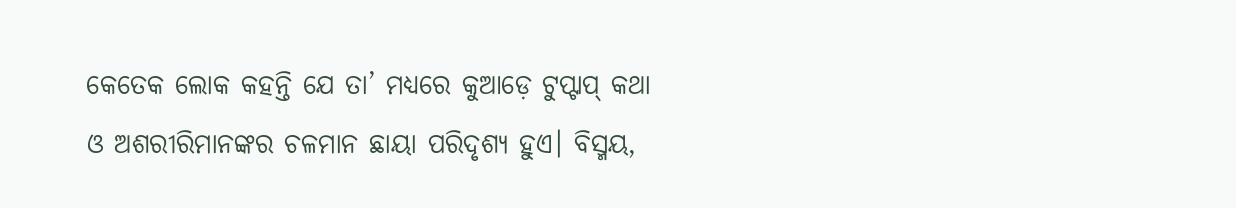କେତେକ ଲୋକ କହନ୍ତି ଯେ ତା’ ମଧ୍ୟରେ କୁଆଡ଼େ ଟୁପ୍ଟାପ୍ କଥା ଓ ଅଶରୀରିମାନଙ୍କର ଚଳମାନ ଛାୟା ପରିଦୃଶ୍ୟ ହୁଏ। ବିସ୍ମୟ,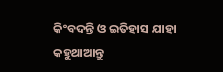କିଂବଦନ୍ତି ଓ ଇତିହାସ ଯାହା କହୁଥାଆନ୍ତୁ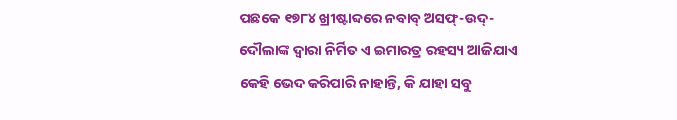ପଛକେ ୧୭୮୪ ଖ୍ରୀଷ୍ଟାବ୍ଦରେ ନବାବ୍ ଅସଫ୍-ଉଦ୍-ଦୌଲାଙ୍କ ଦ୍ବାରା ନିର୍ମିତ ଏ ଇମାରତ୍ର ରହସ୍ୟ ଆଜିଯାଏ କେହି ଭେଦ କରିପାରି ନାହାନ୍ତି, କି ଯାହା ସବୁ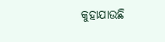କୁହାଯାଉଛି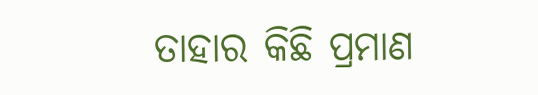ତାହାର କିଛି ପ୍ରମାଣ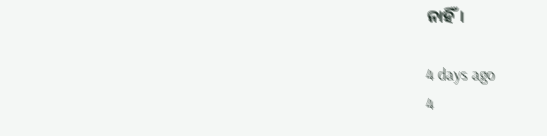ନାହିଁ।

4 days ago
4